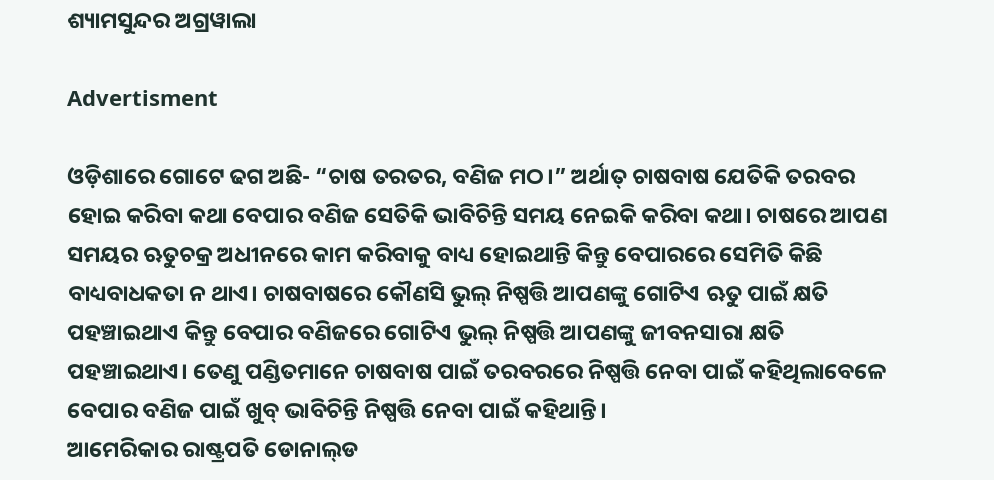ଶ୍ୟାମସୁନ୍ଦର ଅଗ୍ରୱାଲା

Advertisment

ଓଡ଼ିଶାରେ ଗୋଟେ ଢଗ ଅଛି- “ଚାଷ ତରତର, ବଣିଜ ମଠ।” ଅର୍ଥାତ୍ ଚାଷବାଷ ଯେତିକି ତରବର ହୋଇ କରିବା କଥା ବେପାର ବଣିଜ ସେତିକି ଭାବିଚିନ୍ତି ସମୟ ନେଇକି କରିବା କଥା। ଚାଷରେ ଆପଣ ସମୟର ଋତୁଚକ୍ର ଅଧୀନରେ କାମ କରିବାକୁ ବାଧ୍ୟ ହୋଇଥାନ୍ତି କିନ୍ତୁ ବେପାରରେ ସେମିତି କିଛି ବାଧ୍ୟବାଧକତା ନ ଥାଏ। ଚାଷବାଷରେ କୌଣସି ଭୁଲ୍ ନିଷ୍ପତ୍ତି ଆପଣଙ୍କୁ ଗୋଟିଏ ଋତୁ ପାଇଁ କ୍ଷତି ପହଞ୍ଚାଇଥାଏ କିନ୍ତୁ ବେପାର ବଣିଜରେ ଗୋଟିଏ ଭୁଲ୍ ନିଷ୍ପତ୍ତି ଆପଣଙ୍କୁ ଜୀବନସାରା କ୍ଷତି ପହଞ୍ଚାଇଥାଏ। ତେଣୁ ପଣ୍ଡିତମାନେ ଚାଷବାଷ ପାଇଁ ତରବରରେ ନିଷ୍ପତ୍ତି ନେବା ପାଇଁ କହିଥିଲାବେଳେ ବେପାର ବଣିଜ ପାଇଁ ଖୁବ୍ ଭାବିଚିନ୍ତି ନିଷ୍ପତ୍ତି ନେବା ପାଇଁ କହିଥାନ୍ତି।
ଆମେରିକାର ରାଷ୍ଟ୍ରପତି ଡୋନାଲ୍‌ଡ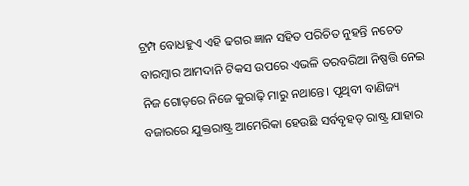ଟ୍ରମ୍ପ ବୋଧହୁଏ ଏହି ଢଗର ଜ୍ଞାନ ସହିତ ପରିଚିତ ନୁହନ୍ତି ନଚେତ ବାରମ୍ବାର ଆମଦାନି ଟିକସ ଉପରେ ଏଭଳି ତରବରିଆ ନିଷ୍ପତ୍ତି ନେଇ ନିଜ ଗୋଡ଼ରେ ନିଜେ କୁରାଢ଼ି ମାରୁ ନଥାନ୍ତେ। ପୃଥିବୀ ବାଣିଜ୍ୟ ବଜାରରେ ଯୁକ୍ତରାଷ୍ଟ୍ର ଆମେରିକା ହେଉଛି ସର୍ବବୃହତ୍ ରାଷ୍ଟ୍ର ଯାହାର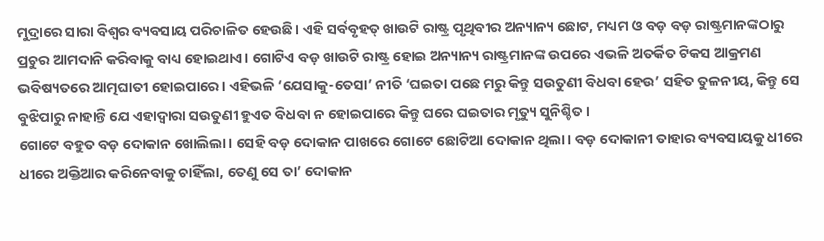ମୁଦ୍ରାରେ ସାରା ବିଶ୍ୱର ବ୍ୟବସାୟ ପରିଚାଳିତ ହେଉଛି। ଏହି ସର୍ବବୃହତ୍ ଖାଉଟି ରାଷ୍ଟ୍ର ପୃଥିବୀର ଅନ୍ୟାନ୍ୟ ଛୋଟ, ମଧ୍ୟମ ଓ ବଡ଼ ବଡ଼ ରାଷ୍ଟ୍ରମାନଙ୍କଠାରୁ ପ୍ରଚୁର ଆମଦାନି କରିବାକୁ ବାଧ୍ୟ ହୋଇଥାଏ। ଗୋଟିଏ ବଡ଼ ଖାଉଟି ରାଷ୍ଟ୍ର ହୋଇ ଅନ୍ୟାନ୍ୟ ରାଷ୍ଟ୍ରମାନଙ୍କ ଉପରେ ଏଭଳି ଅତର୍କିତ ଟିକସ ଆକ୍ରମଣ ଭବିଷ୍ୟତରେ ଆତ୍ମଘାତୀ ହୋଇପାରେ। ଏହିଭଳି ‘ଯେସାକୁ-ତେସା’ ନୀତି ‘ଘଇତା ପଛେ ମରୁ କିନ୍ତୁ ସଉତୁଣୀ ବିଧବା ହେଉ’ ସହିତ ତୁଳନୀୟ, କିନ୍ତୁ ସେ ବୁଝିପାରୁ ନାହାନ୍ତି ଯେ ଏହାଦ୍ୱାରା ସଉତୁଣୀ ହୁଏତ ବିଧବା ନ ହୋଇପାରେ କିନ୍ତୁ ଘରେ ଘଇତାର ମୃତ୍ୟୁ ସୁନିଶ୍ଚିତ।
ଗୋଟେ ବହୁତ ବଡ଼ ଦୋକାନ ଖୋଲିଲା। ସେହି ବଡ଼ ଦୋକାନ ପାଖରେ ଗୋଟେ ଛୋଟିଆ ଦୋକାନ ଥିଲା। ବଡ଼ ଦୋକାନୀ ତାହାର ବ୍ୟବସାୟକୁ ଧୀରେ ଧୀରେ ଅକ୍ତିଆର କରିନେବାକୁ ଚାହିଁଲା, ତେଣୁ ସେ ତା’ ଦୋକାନ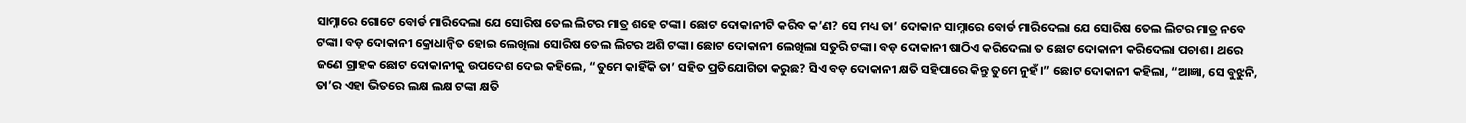ସାମ୍ନାରେ ଗୋଟେ ବୋର୍ଡ ମାରିଦେଲା ଯେ ସୋରିଷ ତେଲ ଲିଟର ମାତ୍ର ଶହେ ଟଙ୍କା। ଛୋଟ ଦୋକାନୀଟି କରିବ କ’ଣ? ସେ ମଧ୍ୟ ତା’ ଦୋକାନ ସାମ୍ନାରେ ବୋର୍ଡ ମାରିଦେଲା ଯେ ସୋରିଷ ତେଲ ଲିଟର ମାତ୍ର ନବେ ଟଙ୍କା। ବଡ଼ ଦୋକାନୀ କ୍ରୋଧାନ୍ୱିତ ହୋଇ ଲେଖିଲା ସୋରିଷ ତେଲ ଲିଟର ଅଶି ଟଙ୍କା। ଛୋଟ ଦୋକାନୀ ଲେଖିଲା ସତୁରି ଟଙ୍କା। ବଡ଼ ଦୋକାନୀ ଷାଠିଏ କରିଦେଲା ତ ଛୋଟ ଦୋକାନୀ କରିଦେଲା ପଚାଶ। ଥରେ ଜଣେ ଗ୍ରାହକ ଛୋଟ ଦୋକାନୀକୁ ଉପଦେଶ ଦେଇ କହିଲେ, “ତୁମେ କାହିଁକି ତା’ ସହିତ ପ୍ରତିଯୋଗିତା କରୁଛ? ସିଏ ବଡ଼ ଦୋକାନୀ କ୍ଷତି ସହିପାରେ କିନ୍ତୁ ତୁମେ ନୁହଁ।” ଛୋଟ ଦୋକାନୀ କହିଲା, “ଆଜ୍ଞା, ସେ ବୁଝୁନି, ତା’ର ଏହା ଭିତରେ ଲକ୍ଷ ଲକ୍ଷ ଟଙ୍କା କ୍ଷତି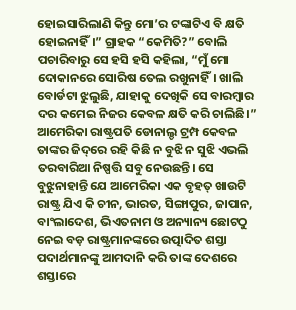ହୋଇସାରିଲାଣି କିନ୍ତୁ ମୋ’ର ଟଙ୍କାଟିଏ ବି କ୍ଷତି ହୋଇନାହିଁ।” ଗ୍ରାହକ “କେମିତି?” ବୋଲି ପଚାରିବାରୁ ସେ ହସି ହସି କହିଲା, “ମୁଁ ମୋ ଦୋକାନରେ ସୋରିଷ ତେଲ ରଖୁନାହିଁ। ଖାଲି ବୋର୍ଡଟା ଝୁଲୁଛି, ଯାହାକୁ ଦେଖିକି ସେ ବାରମ୍ବାର ଦର କମେଇ ନିଜର କେବଳ କ୍ଷତି କରି ଚାଲିଛି।”
ଆମେରିକା ରାଷ୍ଟ୍ରପତି ଡୋନାଲ‌୍ଡ ଟ୍ରମ୍ପ କେବଳ ତାଙ୍କର ଜିଦ୍‌ରେ ରହି କିଛି ନ ବୁଝି ନ ସୁଝି ଏଭଲି ତରବାରିଆ ନିଷ୍ପତ୍ତି ସବୁ ନେଉଛନ୍ତି। ସେ ବୁଝୁନାହାନ୍ତି ଯେ ଆମେରିକା ଏକ ବୃହତ୍ ଖାଉଟି ରାଷ୍ଟ୍ର ଯିଏ କି ଚୀନ, ଭାରତ, ସିଙ୍ଗାପୁର, ଜାପାନ, ବାଂଲାଦେଶ, ଭିଏତନାମ ଓ ଅନ୍ୟାନ୍ୟ ଛୋଟଠୁ ନେଇ ବଡ଼ ରାଷ୍ଟ୍ରମାନଙ୍କରେ ଉତ୍ପାଦିତ ଶସ୍ତା ପଦାର୍ଥମାନଙ୍କୁ ଆମଦାନି କରି ତାଙ୍କ ଦେଶରେ ଶସ୍ତାରେ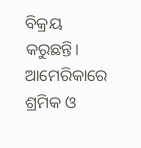ବିକ୍ରୟ କରୁଛନ୍ତି। ଆମେରିକାରେ ଶ୍ରମିକ ଓ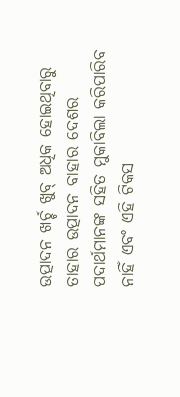ଉତ୍ପାଦନ ଖର୍ଚ୍ଚ ଖୁବ୍ ଅଧିକ ହୋଇଥିବାରୁ ତାହାର ଉତ୍ପାଦନ ବାହାର ଦେଶର ପଦାର୍ଥମାନଙ୍କ ସହିତ ମୁକାବିଲା କରିପାରିବ ନାହିଁ ଏବଂ ଏହି ଟିକସ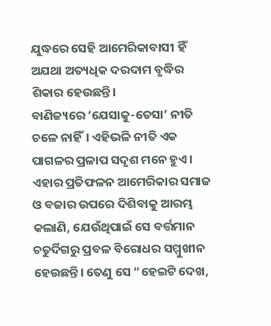ଯୁଦ୍ଧରେ ସେହି ଆମେରିକାବାସୀ ହିଁ ଅଯଥା ଅତ୍ୟଧିକ ଦରଦାମ ବୃଦ୍ଧିର ଶିକାର ହେଉଛନ୍ତି।
ବାଣିଜ୍ୟରେ ‘ଯେସାକୁ-ତେସା’ ନୀତି ଚଳେ ନାହିଁ। ଏହିଭଳି ନୀତି ଏକ ପାଗଳର ପ୍ରଳାପ ସଦୃଶ ମନେ ହୁଏ। ଏହାର ପ୍ରତିଫଳନ ଆମେରିକାର ସମାଜ ଓ ବଜାର ଉପରେ ଦିଶିବାକୁ ଆରମ୍ଭ କଲାଣି, ଯେଉଁଥିପାଇଁ ସେ ବର୍ତ୍ତମାନ ଚତୁର୍ଦିଗରୁ ପ୍ରବଳ ବିରୋଧର ସମ୍ମୁଖୀନ ହେଉଛନ୍ତି। ତେଣୁ ସେ “ହେଇଟି ଦେଖ,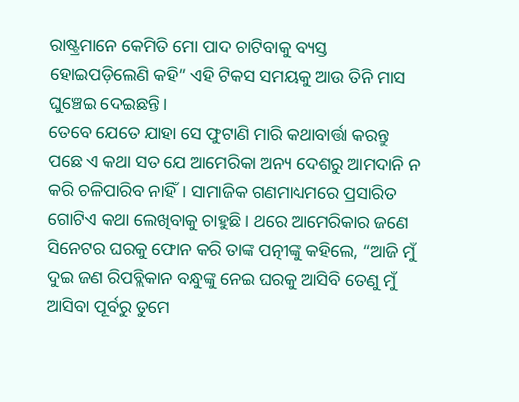ରାଷ୍ଟ୍ରମାନେ କେମିତି ମୋ ପାଦ ଚାଟିବାକୁ ବ୍ୟସ୍ତ ହୋଇପଡ଼ିଲେଣି କହି” ଏହି ଟିକସ ସମୟକୁ ଆଉ ତିନି ମାସ ଘୁଞ୍ଚେଇ ଦେଇଛନ୍ତି।
ତେବେ ଯେତେ ଯାହା ସେ ଫୁଟାଣି ମାରି କଥାବାର୍ତ୍ତା କରନ୍ତୁ ପଛେ ଏ କଥା ସତ ଯେ ଆମେରିକା ଅନ୍ୟ ଦେଶରୁ ଆମଦାନି ନ କରି ଚଳିପାରିବ ନାହିଁ। ସାମାଜିକ ଗଣମାଧ୍ୟମରେ ପ୍ରସାରିତ ଗୋଟିଏ କଥା ଲେଖିବାକୁ ଚାହୁଛି। ଥରେ ଆମେରିକାର ଜଣେ ସିନେଟର ଘରକୁ ଫୋନ କରି ତାଙ୍କ ପତ୍ନୀଙ୍କୁ କହିଲେ, “ଆଜି ମୁଁ ଦୁଇ ଜଣ ରିପବ୍ଲିକାନ ବନ୍ଧୁଙ୍କୁ ନେଇ ଘରକୁ ଆସିବି ତେଣୁ ମୁଁ ଆସିବା ପୂର୍ବରୁ ତୁମେ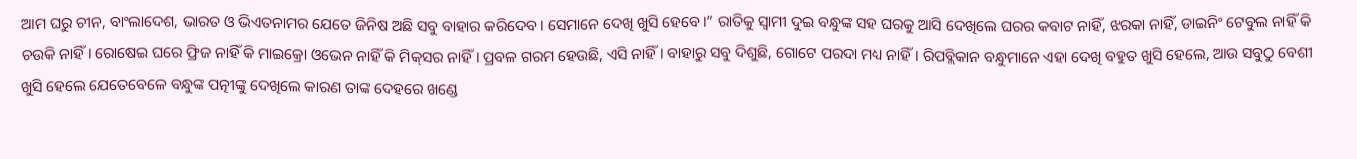ଆମ ଘରୁ ଚୀନ, ବାଂଲାଦେଶ, ଭାରତ ଓ ଭିଏତନାମର ଯେତେ ଜିନିଷ ଅଛି ସବୁ ବାହାର କରିଦେବ। ସେମାନେ ଦେଖି ଖୁସି ହେବେ।” ରାତିକୁ ସ୍ୱାମୀ ଦୁଇ ବନ୍ଧୁଙ୍କ ସହ ଘରକୁ ଆସି ଦେଖିଲେ ଘରର କବାଟ ନାହିଁ, ଝରକା ନାହିଁ, ଡାଇନିଂ ଟେବୁଲ ନାହିଁ କି ଚଉକି ନାହିଁ। ରୋଷେଇ ଘରେ ଫ୍ରିଜ ନାହିଁ କି ମାଇକ୍ରୋ ଓଭେନ ନାହିଁ କି ମିକ୍‌ସର ନାହିଁ। ପ୍ରବଳ ଗରମ ହେଉଛି, ଏସି ନାହିଁ। ବାହାରୁ ସବୁ ଦିଶୁଛି, ଗୋଟେ ପରଦା ମଧ୍ୟ ନାହିଁ। ରିପବ୍ଲିକାନ ବନ୍ଧୁମାନେ ଏହା ଦେଖି ବହୁତ ଖୁସି ହେଲେ, ଆଉ ସବୁଠୁ ବେଶୀ ଖୁସି ହେଲେ ଯେତେବେଳେ ବନ୍ଧୁଙ୍କ ପତ୍ନୀଙ୍କୁ ଦେଖିଲେ କାରଣ ତାଙ୍କ ଦେହରେ ଖଣ୍ଡେ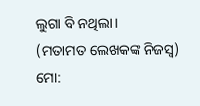ଲୁଗା ବି ନଥିଲା।
(ମତାମତ ଲେଖକଙ୍କ ନିଜସ୍ବ)
ମୋ: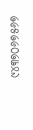୯୪୩୭୦୬୭୫୬୭